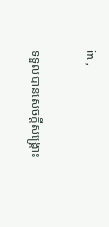in ,

ទទួលបានសេចក្ដីសង្គ្រោះ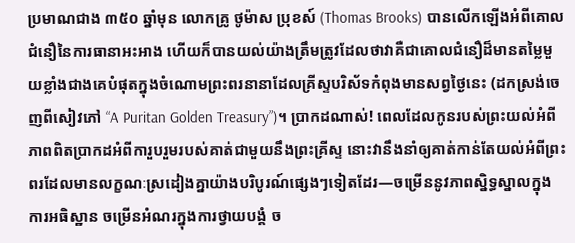ប្រមាណជាង ៣៥០ ឆ្នាំមុន លោកគ្រូ ថូម៉ាស ប្រុខស៍ (Thomas Brooks) បានលើកឡើងអំពីគោលជំនឿនៃការធានាអះអាង ហើយក៏បានយល់យ៉ាងត្រឹមត្រូវដែលថាវាគឺជាគោលជំនឿដ៏មានតម្លៃមួយខ្លាំងជាងគេបំផុតក្នុងចំណោមព្រះពរនានាដែលគ្រីស្ទបរិស័ទកំពុងមានសព្វថ្ងៃនេះ (ដកស្រង់ចេញពីសៀវភៅ “A Puritan Golden Treasury”)។ ប្រាកដណាស់! ពេលដែលកូនរបស់ព្រះយល់អំពីភាពពិតប្រាកដអំពីការួបរួមរបស់គាត់ជាមួយនឹងព្រះគ្រីស្ទ នោះវានឹងនាំឲ្យគាត់កាន់តែយល់អំពីព្រះពរដែលមានលក្ខណៈស្រដៀងគ្នាយ៉ាងបរិបូរណ៍ផ្សេងៗទៀតដែរ—ចម្រើននូវភាពស្និទ្ធស្នាលក្នុងការអធិស្ឋាន ចម្រើនអំណរក្នុងការថ្វាយបង្គំ ច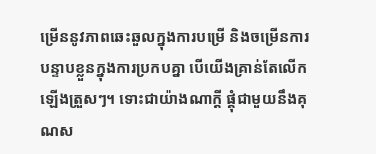ម្រើននូវភាពឆេះឆួលក្នុងការបម្រើ និងចម្រើនការបន្ទាបខ្លួនក្នុងការប្រកបគ្នា បើយើងគ្រាន់តែលើកឡើងត្រួសៗ។ ទោះជាយ៉ាងណាក្ដី ផ្គុំជាមួយនឹងគុណស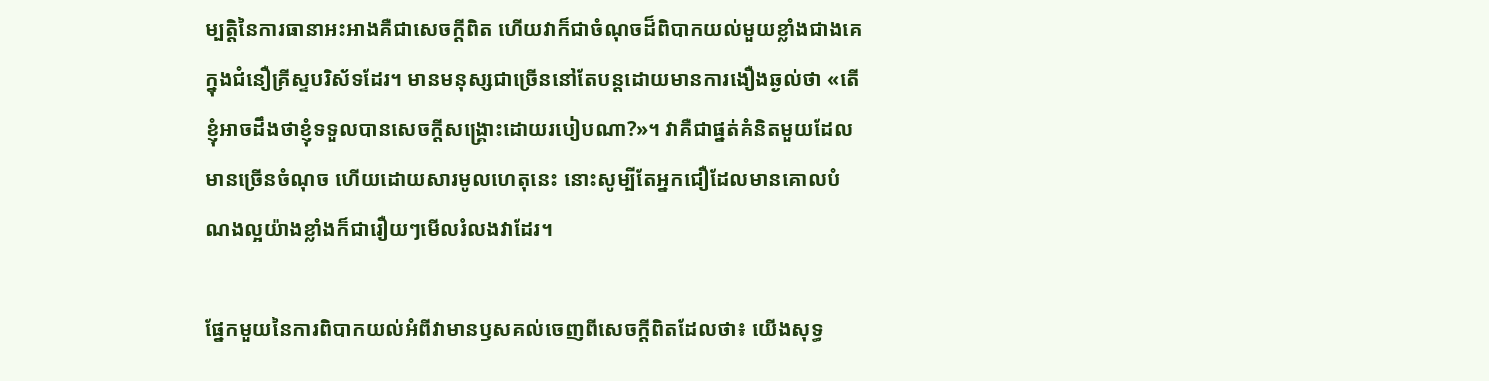ម្បត្តិនៃការធានាអះអាងគឺជាសេចក្ដីពិត ហើយវាក៏ជាចំណុចដ៏ពិបាកយល់មួយខ្លាំងជាងគេក្នុងជំនឿគ្រីស្ទបរិស័ទដែរ។ មានមនុស្សជាច្រើននៅតែបន្តដោយមានការងឿងឆ្ងល់ថា «តើខ្ញុំអាចដឹងថាខ្ញុំទទួលបានសេចក្ដីសង្គ្រោះដោយរបៀបណា?»។ វាគឺជាផ្នត់គំនិតមួយដែលមានច្រើនចំណុច ហើយដោយសារមូលហេតុនេះ នោះសូម្បីតែអ្នកជឿដែលមានគោលបំណងល្អយ៉ាងខ្លាំងក៏ជារឿយៗមើលរំលងវាដែរ។

ផ្នែកមួយនៃការពិបាកយល់អំពីវាមានឫសគល់ចេញពីសេចក្ដីពិតដែលថា៖ យើងសុទ្ធ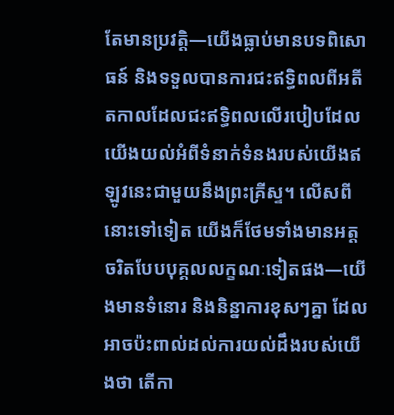តែមានប្រវត្តិ—យើងធ្លាប់មានបទពិសោធន៍ និងទទួលបានការជះឥទ្ធិពលពីអតីតកាលដែលជះឥទ្ធិពលលើរបៀបដែលយើងយល់អំពីទំនាក់ទំនងរបស់យើងឥឡូវនេះជាមួយនឹងព្រះគ្រីស្ទ។ លើសពីនោះទៅទៀត យើងក៏ថែមទាំងមានអត្តចរិតបែបបុគ្គលលក្ខណៈទៀតផង—យើងមានទំនោរ និងនិន្នាការខុសៗគ្នា ដែលអាចប៉ះពាល់ដល់ការយល់ដឹងរបស់យើងថា តើកា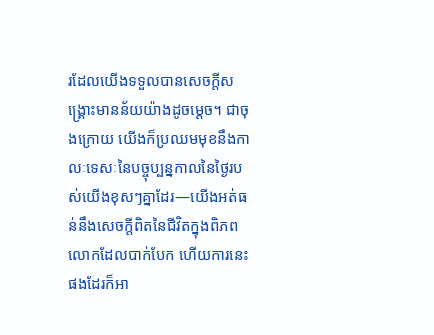រដែលយើងទទួលបានសេចក្ដីសង្គ្រោះមានន័យយ៉ាងដូចម្ដេច។ ជាចុងក្រោយ យើងក៏ប្រឈមមុខនឹងកាលៈទេសៈនៃបច្ចុប្បន្នកាលនៃថ្ងៃរបស់យើងខុសៗគ្នាដែរ—យើងអត់ធន់នឹងសេចក្ដីពិតនៃជីវិតក្នុងពិភពលោកដែលបាក់បែក ហើយការនេះផងដែរក៏អា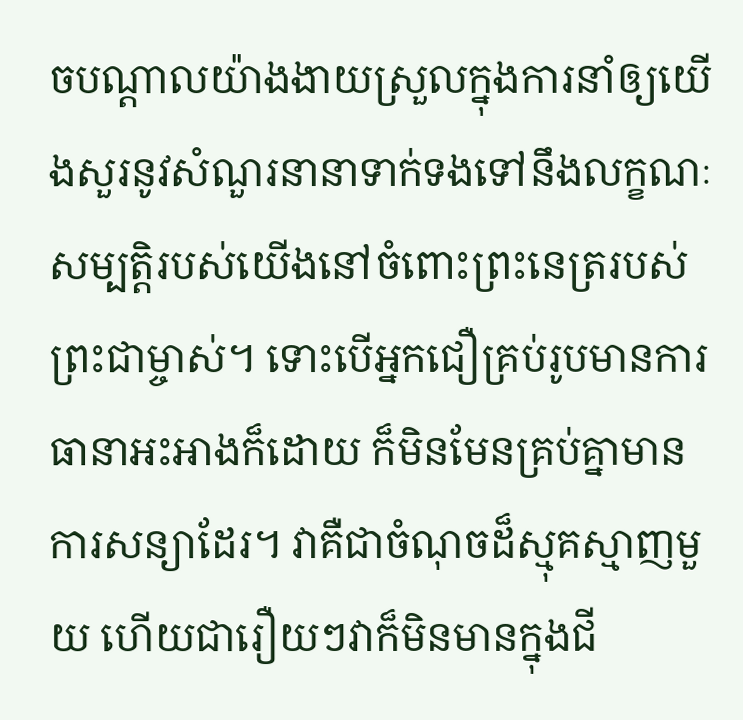ចបណ្ដាលយ៉ាងងាយស្រួលក្នុងការនាំឲ្យយើងសួរនូវសំណួរនានាទាក់ទងទៅនឹងលក្ខណៈសម្បត្តិរបស់យើងនៅចំពោះព្រះនេត្ររបស់ព្រះជាម្ចាស់។ ទោះបើអ្នកជឿគ្រប់រូបមានការធានាអះអាងក៏ដោយ ក៏មិនមែនគ្រប់គ្នាមានការសន្យាដែរ។ វាគឺជាចំណុចដ៏ស្មុគស្មាញមួយ ហើយជារឿយៗវាក៏មិនមានក្នុងជី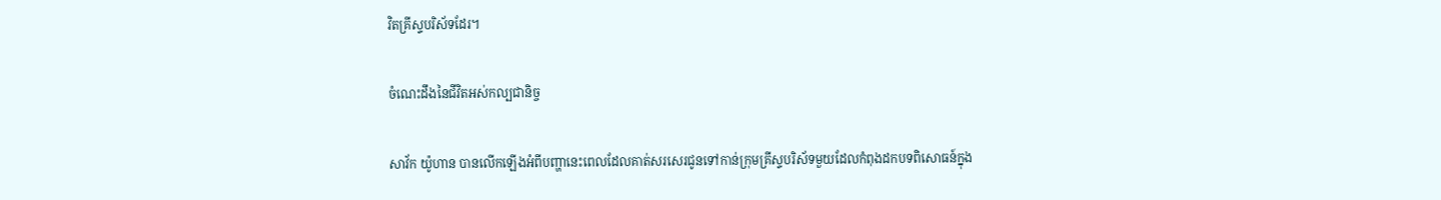វិតគ្រីស្ទបរិស័ទដែរ។

ចំណេះដឹងនៃជីវិតអស់កល្បជានិច្ច

សាវ័ក យ៉ូហាន បានលើកឡើងអំពីបញ្ហានេះពេលដែលគាត់សរសេរជូនទៅកាន់ក្រុមគ្រីស្ទបរិស័ទមួយដែលកំពុងដកបទពិសោធន៍ក្នុង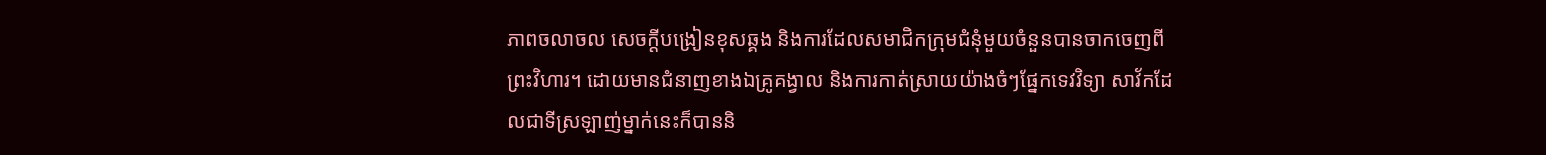ភាពចលាចល សេចក្ដីបង្រៀនខុសឆ្គង និងការដែលសមាជិកក្រុមជំនុំមួយចំនួនបានចាកចេញពីព្រះវិហារ។ ដោយមានជំនាញខាងឯគ្រូគង្វាល និងការកាត់ស្រាយយ៉ាងចំៗផ្នែកទេវវិទ្យា សាវ័កដែលជាទីស្រឡាញ់ម្នាក់នេះក៏បាននិ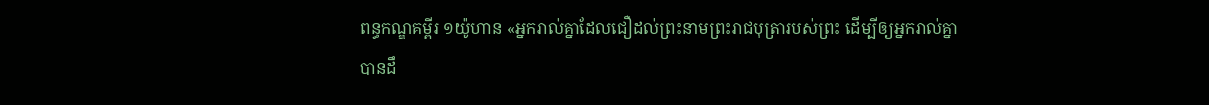ពន្ធកណ្ឌគម្ពីរ ១យ៉ូហាន «អ្នករាល់គ្នាដែលជឿដល់ព្រះនាមព្រះរាជបុត្រារបស់ព្រះ ដើម្បីឲ្យអ្នករាល់គ្នាបានដឹ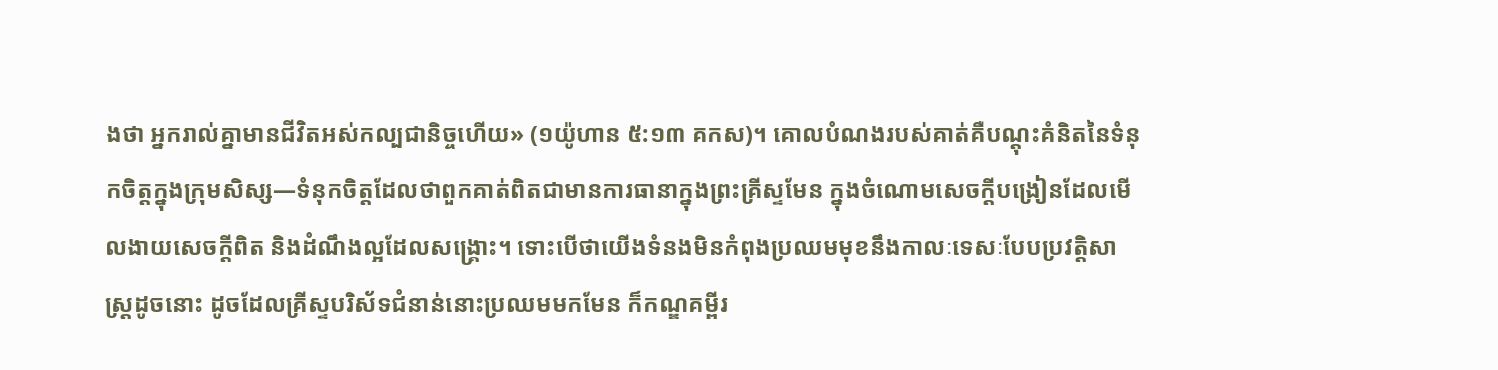ងថា អ្នករាល់គ្នាមានជីវិតអស់កល្បជានិច្ចហើយ» (១យ៉ូហាន ៥:១៣ គកស)។ គោលបំណងរបស់គាត់គឺបណ្ដុះគំនិតនៃទំនុកចិត្តក្នុងក្រុមសិស្ស—ទំនុកចិត្តដែលថាពួកគាត់ពិតជាមានការធានាក្នុងព្រះគ្រីស្ទមែន ក្នុងចំណោមសេចក្ដីបង្រៀនដែលមើលងាយសេចក្ដីពិត និងដំណឹងល្អដែលសង្គ្រោះ។ ទោះបើថាយើងទំនងមិនកំពុងប្រឈមមុខនឹងកាលៈទេសៈបែបប្រវត្តិសាស្ត្រដូចនោះ ដូចដែលគ្រីស្ទបរិស័ទជំនាន់នោះប្រឈមមកមែន ក៏កណ្ឌគម្ពីរ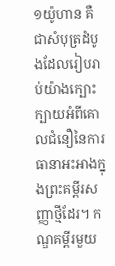១យ៉ូហាន គឺជាសំបុត្រដំបូងដែលរៀបរាប់យ៉ាងក្បោះក្បាយអំពីគោលជំនឿនៃការធានាអះអាងក្នុងព្រះគម្ពីរសញ្ញាថ្មីដែរ។ កណ្ឌគម្ពីរមួយ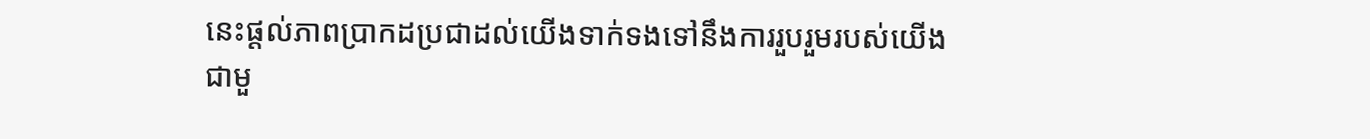នេះផ្ដល់ភាពប្រាកដប្រជាដល់យើងទាក់ទងទៅនឹងការរួបរួមរបស់យើងជាមួ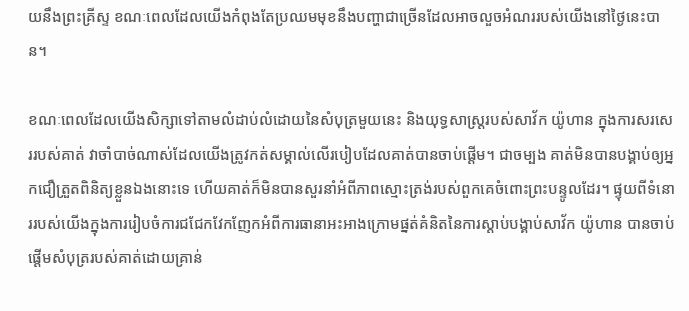យនឹងព្រះគ្រីស្ទ ខណៈពេលដែលយើងកំពុងតែប្រឈមមុខនឹងបញ្ហាជាច្រើនដែលអាចលួចអំណររបស់យើងនៅថ្ងៃនេះបាន។

ខណៈពេលដែលយើងសិក្សាទៅតាមលំដាប់លំដោយនៃសំបុត្រមួយនេះ និងយុទ្ធសាស្ត្ររបស់សាវ័ក យ៉ូហាន ក្នុងការសរសេររបស់គាត់ វាចាំបាច់ណាស់ដែលយើងត្រូវកត់សម្គាល់លើរបៀបដែលគាត់បានចាប់ផ្ដើម។ ជាចម្បង គាត់មិនបានបង្គាប់ឲ្យអ្នកជឿត្រួតពិនិត្យខ្លួនឯងនោះទេ ហើយគាត់ក៏មិនបានសួរនាំអំពីភាពស្មោះត្រង់របស់ពួកគេចំពោះព្រះបន្ទូលដែរ។ ផ្ទុយពីទំនោររបស់យើងក្នុងការរៀបចំការជជែកវែកញែកអំពីការធានាអះអាងក្រោមផ្នត់គំនិតនៃការស្ដាប់បង្គាប់សាវ័ក យ៉ូហាន បានចាប់ផ្ដើមសំបុត្ររបស់គាត់ដោយគ្រាន់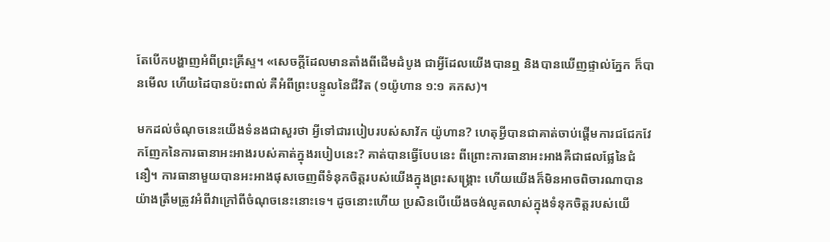តែបើកបង្ហាញអំពីព្រះគ្រីស្ទ។ «សេចក្ដីដែលមានតាំងពីដើមដំបូង ជាអ្វីដែលយើងបានឮ និងបានឃើញផ្ទាល់ភ្នែក ក៏បានមើល ហើយដៃបានប៉ះពាល់ គឺអំពីព្រះបន្ទូលនៃជីវិត (១យ៉ូហាន ១:១ គកស)។

មកដល់ចំណុចនេះយើងទំនងជាសួរថា អ្វីទៅជារបៀបរបស់សាវ័ក យ៉ូហាន? ហេតុអ្វីបានជាគាត់ចាប់ផ្ដើមការជជែកវែកញែកនៃការធានាអះអាងរបស់គាត់ក្នុងរបៀបនេះ? គាត់បានធ្វើបែបនេះ ពីព្រោះការធានាអះអាងគឺជាផលផ្លែនៃជំនឿ។ ការធានាមួយបានអះអាងផុសចេញពីទំនុកចិត្តរបស់យើងក្នុងព្រះសង្គ្រោះ ហើយយើងក៏មិនអាចពិចារណាបានយ៉ាងត្រឹមត្រូវអំពីវាក្រៅពីចំណុចនេះនោះទេ។ ដូចនោះហើយ ប្រសិនបើយើងចង់លូតលាស់ក្នុងទំនុកចិត្តរបស់យើ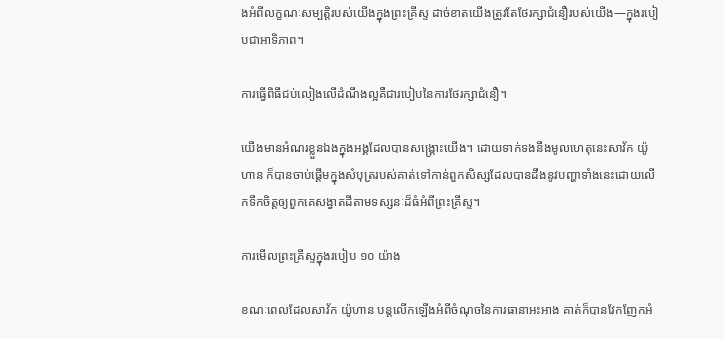ងអំពីលក្ខណៈសម្បត្តិរបស់យើងក្នុងព្រះគ្រីស្ទ ដាច់ខាតយើងត្រូវតែថែរក្សាជំនឿរបស់យើង—ក្នុងរបៀបជាអាទិភាព។

ការធ្វើពិធីជប់លៀងលើដំណឹងល្អគឺជារបៀបនៃការថែរក្សាជំនឿ។

យើងមានអំណរខ្លួនឯងក្នុងអង្គដែលបានសង្គ្រោះយើង។ ដោយទាក់ទងនឹងមូលហេតុនេះសាវ័ក យ៉ូហាន ក៏បានចាប់ផ្ដើមក្នុងសំបុត្ររបស់គាត់ទៅកាន់ពួកសិស្សដែលបានដឹងនូវបញ្ហាទាំងនេះដោយលើកទឹកចិត្តឲ្យពួកគេសង្វាតដីតាមទស្សនៈដ៏ធំអំពីព្រះគ្រីស្ទ។

ការមើលព្រះគ្រីស្ទក្នុងរបៀប ១០ យ៉ាង

ខណៈពេលដែលសាវ័ក យ៉ូហាន បន្តលើកឡើងអំពីចំណុចនៃការធានាអះអាង គាត់ក៏បានវែកញែកអំ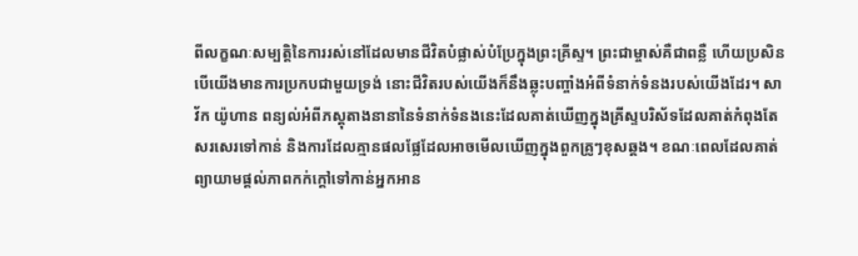ពីលក្ខណៈសម្បត្តិនៃការរស់នៅដែលមានជីវិតបំផ្លាស់បំប្រែក្នុងព្រះគ្រីស្ទ។ ព្រះជាម្ចាស់គឺជាពន្លឺ ហើយប្រសិនបើយើងមានការប្រកបជាមួយទ្រង់ នោះជីវិតរបស់យើងក៏នឹងឆ្លុះបញ្ចាំងអំពីទំនាក់ទំនងរបស់យើងដែរ។ សាវ័ក យ៉ូហាន ពន្យល់អំពីភស្តុតាងនានានៃទំនាក់ទំនងនេះដែលគាត់ឃើញក្នុងគ្រីស្ទបរិស័ទដែលគាត់កំពុងតែសរសេរទៅកាន់ និងការដែលគ្មានផលផ្លែដែលអាចមើលឃើញក្នុងពួកគ្រូៗខុសឆ្គង។ ខណៈពេលដែលគាត់ព្យាយាមផ្ដល់ភាពកក់ក្ដៅទៅកាន់អ្នកអាន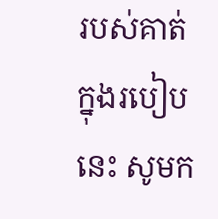របស់គាត់ក្នុងរបៀបនេះ សូមក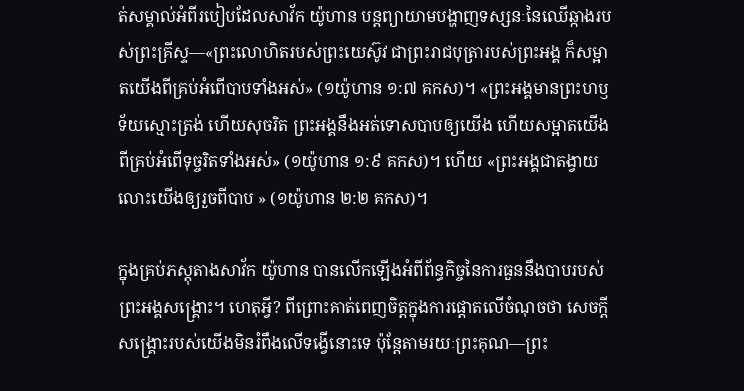ត់សម្គាល់អំពីរបៀបដែលសាវ័ក យ៉ូហាន បន្តព្យាយាមបង្ហាញទស្សនៈនៃឈើឆ្កាងរបស់ព្រះគ្រីស្ទ—«ព្រះលោហិតរបស់ព្រះយេស៊ូវ ជាព្រះរាជបុត្រារបស់ព្រះអង្គ ក៏សម្អាតយើងពីគ្រប់អំពើបាបទាំងអស់» (១យ៉ូហាន ១:៧ គកស)។ «ព្រះអង្គមានព្រះហឫទ័យស្មោះត្រង់ ហើយសុចរិត ព្រះអង្គនឹងអត់ទោសបាបឲ្យយើង ហើយសម្អាតយើងពីគ្រប់អំពើទុច្ចរិតទាំងអស់» (១យ៉ូហាន ១:៩ គកស)។ ហើយ «ព្រះអង្គជាតង្វាយលោះយើងឲ្យរួចពីបាប » (១យ៉ូហាន ២:២ គកស)។

ក្នុងគ្រប់ភស្តុតាងសាវ័ក យ៉ូហាន បានលើកឡើងអំពីព័ន្ធកិច្ចនៃការធួននឹងបាបរបស់ព្រះអង្គសង្គ្រោះ។ ហេតុអ្វី? ពីព្រោះគាត់ពេញចិត្តក្នុងការផ្ដោតលើចំណុចថា សេចក្ដីសង្គ្រោះរបស់យើងមិនរំពឹងលើទង្វើនោះទេ ប៉ុន្តែតាមរយៈព្រះគុណ—ព្រះ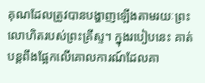គុណដែលត្រូវបានបង្ហាញឡើងតាមរយៈព្រះលោហិតរបស់ព្រះគ្រីស្ទ។ ក្នុងរបៀបនេះ គាត់បន្តពឹងផ្អែកលើគោលការណ៍ដែលគា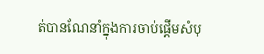ត់បានណែនាំក្នុងការចាប់ផ្ដើមសំបុ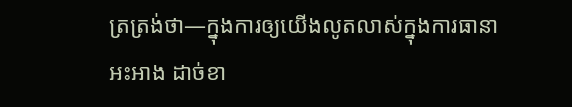ត្រត្រង់ថា—ក្នុងការឲ្យយើងលូតលាស់ក្នុងការធានាអះអាង ដាច់ខា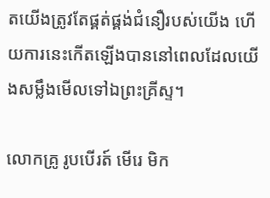តយើងត្រូវតែផ្គត់ផ្គង់ជំនឿរបស់យើង ហើយការនេះកើតឡើងបាននៅពេលដែលយើងសម្លឹងមើលទៅឯព្រះគ្រីស្ទ។

លោកគ្រូ រូបបើរត៍ មើរេ មិក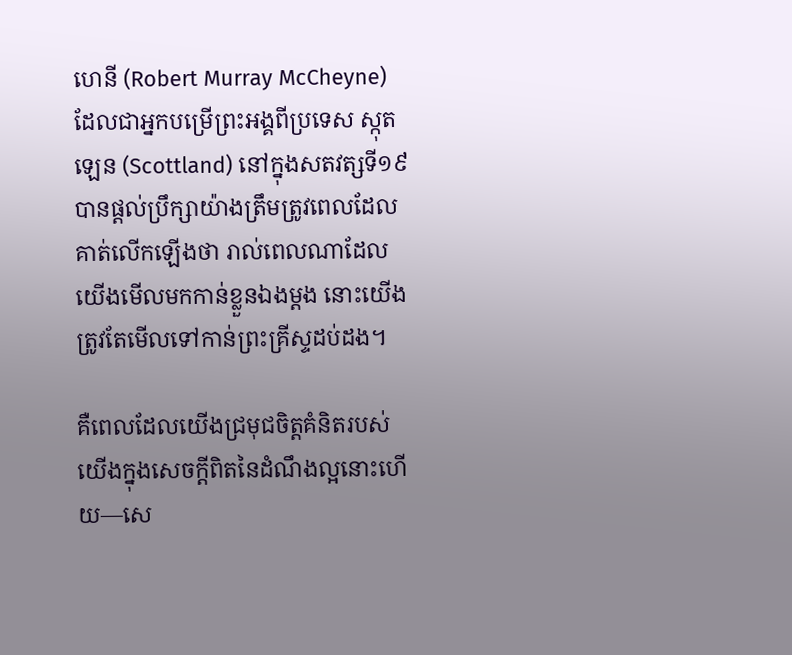ហេនី (Robert Murray McCheyne) ដែលជាអ្នកបម្រើព្រះអង្គពីប្រទេស ស្កុតឡេន (Scottland) នៅក្នុងសតវត្សទី១៩ បានផ្ដល់ប្រឹក្សាយ៉ាងត្រឹមត្រូវពេលដែលគាត់លើកឡើងថា រាល់ពេលណាដែលយើងមើលមកកាន់ខ្លួនឯងម្ដង នោះយើងត្រូវតែមើលទៅកាន់ព្រះគ្រីស្ទដប់ដង។

គឺពេលដែលយើងជ្រមុជចិត្តគំនិតរបស់យើងក្នុងសេចក្ដីពិតនៃដំណឹងល្អនោះហើយ—សេ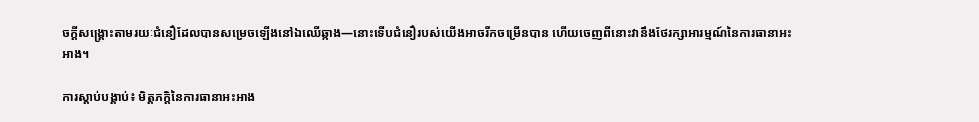ចក្ដីសង្គ្រោះតាមរយៈជំនឿដែលបានសម្រេចឡើងនៅឯឈើឆ្កាង—នោះទើបជំនឿរបស់យើងអាចរីកចម្រើនបាន ហើយចេញពីនោះវានឹងថែរក្សាអារម្មណ៍នៃការធានាអះអាង។

ការស្ដាប់បង្គាប់៖ មិត្តភក្តិនៃការធានាអះអាង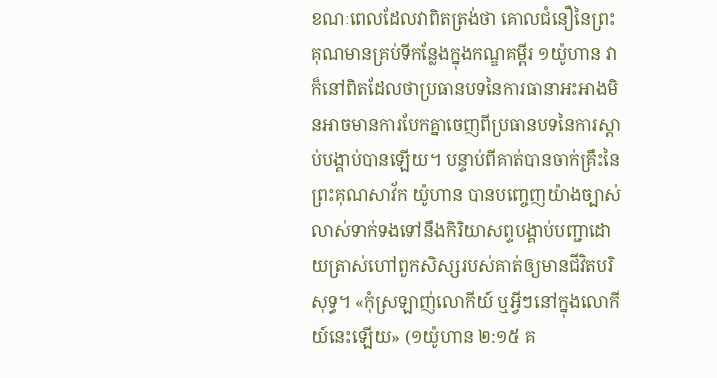ខណៈពេលដែលវាពិតត្រង់ថា គោលជំនឿនៃព្រះគុណមានគ្រប់ទីកន្លែងក្នុងកណ្ឌគម្ពីរ ១យ៉ូហាន វាក៏នៅពិតដែលថាប្រធានបទនៃការធានាអះអាងមិនអាចមានការបែកគ្នាចេញពីប្រធានបទនៃការស្ដាប់បង្គាប់បានឡើយ។ បន្ទាប់ពីគាត់បានចាក់គ្រឹះនៃព្រះគុណសាវ័ក យ៉ូហាន បានបញ្ចេញយ៉ាងច្បាស់លាស់ទាក់ទងទៅនឹងកិរិយាសព្ទបង្គាប់បញ្ជាដោយត្រាស់ហៅពួកសិស្សរបស់គាត់ឲ្យមានជីវិតបរិសុទ្ធ។ «កុំស្រឡាញ់លោកីយ៍ ឬអ្វីៗនៅក្នុងលោកីយ៍នេះឡើយ» (១យ៉ូហាន ២:១៥ គ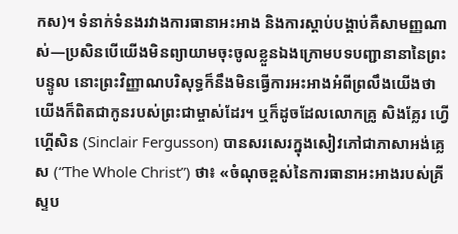កស)។ ទំនាក់ទំនងរវាងការធានាអះអាង និងការស្តាប់បង្គាប់គឺសាមញ្ញណាស់—ប្រសិនបើយើងមិនព្យាយាមចុះចូលខ្លួនឯងក្រោមបទបញ្ជានានានៃព្រះបន្ទូល នោះព្រះវិញ្ញាណបរិសុទ្ធក៏នឹងមិនធ្វើការអះអាងអំពីព្រលឹងយើងថាយើងក៏ពិតជាកូនរបស់ព្រះជាម្ចាស់ដែរ។ ឬក៏ដូចដែលលោកគ្រូ សិងគ្លែរ ហ្វើហ្គើសិន (Sinclair Fergusson) បានសរសេរក្នុងសៀវភៅជាភាសាអង់គ្លេស (“The Whole Christ”) ថា៖ «ចំណុចខ្ពស់នៃការធានាអះអាងរបស់គ្រីស្ទប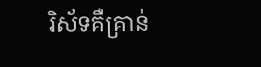រិស័ទគឺគ្រាន់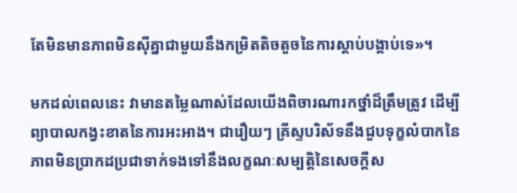តែមិនមានភាពមិនស៊ីគ្នាជាមួយនឹងកម្រិតតិចតួចនៃការស្ដាប់បង្គាប់ទេ»។

មកដល់ពេលនេះ វាមានតម្លៃណាស់ដែលយើងពិចារណារកថ្នាំដ៏ត្រឹមត្រូវ ដើម្បីព្យាបាលកង្វះខាតនៃការអះអាង។ ជារឿយៗ គ្រីស្ទបរិស័ទនឹងជួបទុក្ខលំបាកនៃភាពមិនប្រាកដប្រជាទាក់ទងទៅនឹងលក្ខណៈសម្បត្តិនៃសេចក្ដីស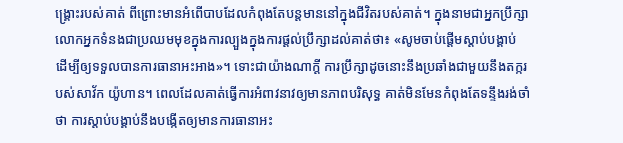ង្គ្រោះរបស់គាត់ ពីព្រោះមានអំពើបាបដែលកំពុងតែបន្តមាននៅក្នុងជីវិតរបស់គាត់។ ក្នុងនាមជាអ្នកប្រឹក្សា លោកអ្នកទំនងជាប្រឈមមុខក្នុងការល្បួងក្នុងការផ្ដល់ប្រឹក្សាដល់គាត់ថា៖ «សូមចាប់ផ្ដើមស្ដាប់បង្គាប់ ដើម្បីឲ្យទទួលបានការធានាអះអាង»។ ទោះជាយ៉ាងណាក្ដី ការប្រឹក្សាដូចនោះនឹងប្រឆាំងជាមួយនឹងតក្ករបស់សាវ័ក យ៉ូហាន។ ពេលដែលគាត់ធ្វើការអំពាវនាវឲ្យមានភាពបរិសុទ្ធ គាត់មិនមែនកំពុងតែទន្ទឹងរង់ចាំថា ការស្ដាប់បង្គាប់នឹងបង្កើតឲ្យមានការធានាអះ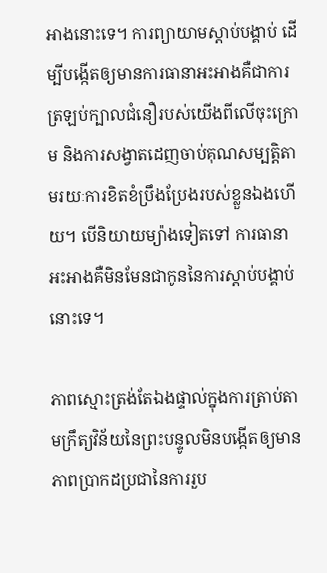អាងនោះទេ។ ការព្យាយាមស្ដាប់បង្គាប់ ដើម្បីបង្កើតឲ្យមានការធានាអះអាងគឺជាការត្រឡប់ក្បាលជំនឿរបស់យើងពីលើចុះក្រោម និងការសង្វាតដេញចាប់គុណសម្បត្តិតាមរយៈការខិតខំប្រឹងប្រែងរបស់ខ្លួនឯងហើយ។ បើនិយាយម្យ៉ាងទៀតទៅ ការធានាអះអាងគឺមិនមែនជាកូននៃការស្តាប់បង្គាប់នោះទេ។

ភាពស្មោះត្រង់តែឯងផ្ទាល់ក្នុងការត្រាប់តាមក្រឹត្យវិន័យនៃព្រះបន្ទូលមិនបង្កើតឲ្យមានភាពប្រាកដប្រជានៃការរួប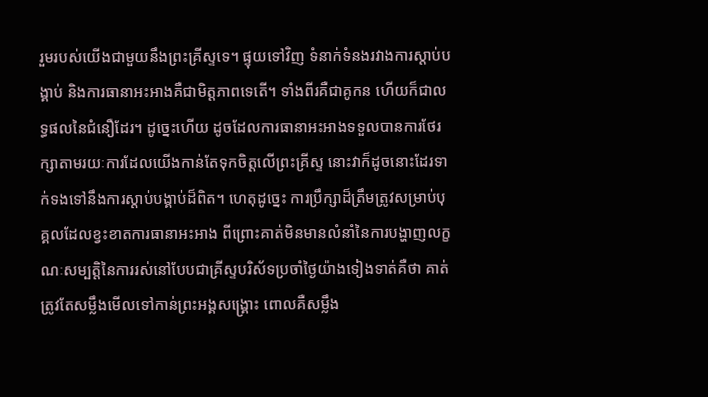រួមរបស់យើងជាមួយនឹងព្រះគ្រីស្ទទេ។ ផ្ទុយទៅវិញ ទំនាក់ទំនងរវាងការស្ដាប់បង្គាប់ និងការធានាអះអាងគឺជាមិត្តភាពទេតើ។ ទាំងពីរគឺជាគូកន ហើយក៏ជាលទ្ធផលនៃជំនឿដែរ។ ដូច្នេះហើយ ដូចដែលការធានាអះអាងទទួលបានការថែរក្សាតាមរយៈការដែលយើងកាន់តែទុកចិត្តលើព្រះគ្រីស្ទ នោះវាក៏ដូចនោះដែរទាក់ទងទៅនឹងការស្ដាប់បង្គាប់ដ៏ពិត។ ហេតុដូច្នេះ ការប្រឹក្សាដ៏ត្រឹមត្រូវសម្រាប់បុគ្គលដែលខ្វះខាតការធានាអះអាង ពីព្រោះគាត់មិនមានលំនាំនៃការបង្ហាញលក្ខណៈសម្បត្តិនៃការរស់នៅបែបជាគ្រីស្ទបរិស័ទប្រចាំថ្ងៃយ៉ាងទៀងទាត់គឺថា គាត់ត្រូវតែសម្លឹងមើលទៅកាន់ព្រះអង្គសង្គ្រោះ ពោលគឺសម្លឹង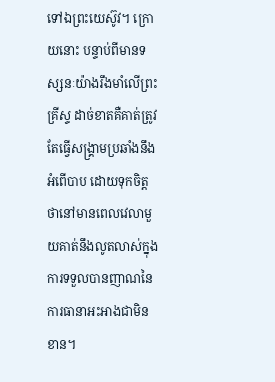ទៅឯព្រះយេស៊ូវ។ ក្រោយនោះ បន្ទាប់ពីមានទស្សនៈយ៉ាងរឹងមាំលើព្រះគ្រីស្ទ ដាច់ខាតគឺគាត់ត្រូវតែធ្វើសង្គ្រាមប្រឆាំងនឹងអំពើបាប ដោយទុកចិត្តថានៅមានពេលវេលាមួយគាត់នឹងលូតលាស់ក្នុងការទទួលបានញាណនៃការធានាអះអាងជាមិនខាន។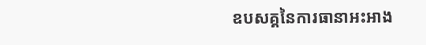ឧបសគ្គនៃការធានាអះអាង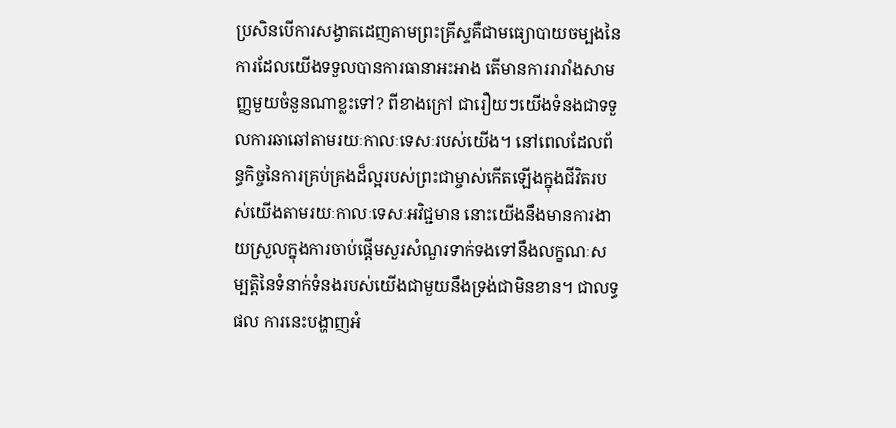ប្រសិនបើការសង្វាតដេញតាមព្រះគ្រីស្ទគឺជាមធ្យោបាយចម្បងនៃការដែលយើងទទួលបានការធានាអះអាង តើមានការរារាំងសាមញ្ញមួយចំនួនណាខ្លះទៅ? ពីខាងក្រៅ ជារឿយៗយើងទំនងជាទទួលការឆាឆៅតាមរយៈកាលៈទេសៈរបស់យើង។ នៅពេលដែលព័ន្ធកិច្ចនៃការគ្រប់គ្រងដ៏ល្អរបស់ព្រះជាម្ចាស់កើតឡើងក្នុងជីវិតរបស់យើងតាមរយៈកាលៈទេសៈអវិជ្ជមាន នោះយើងនឹងមានការងាយស្រួលក្នុងការចាប់ផ្ដើមសួរសំណួរទាក់ទងទៅនឹងលក្ខណៈសម្បត្តិនៃទំនាក់ទំនងរបស់យើងជាមួយនឹងទ្រង់ជាមិនខាន។ ជាលទ្ធផល ការនេះបង្ហាញអំ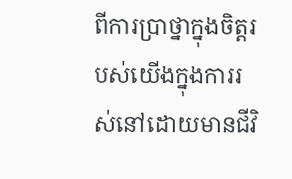ពីការប្រាថ្នាក្នុងចិត្តរបស់យើងក្នុងការរស់នៅដោយមានជីវិ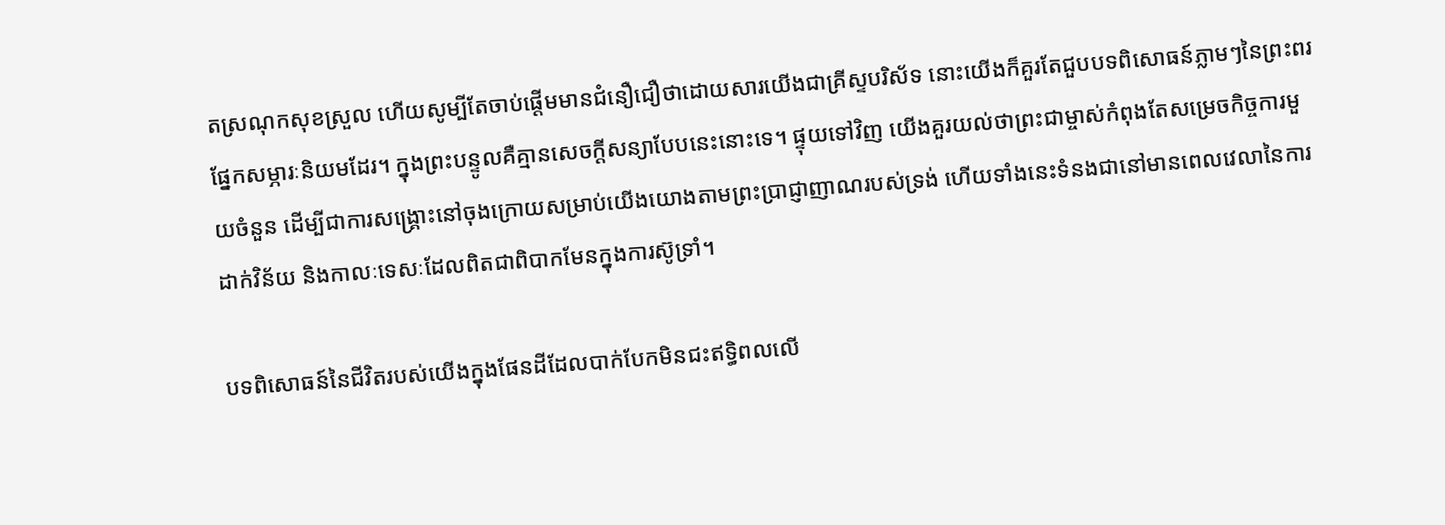តស្រណុកសុខស្រួល ហើយសូម្បីតែចាប់ផ្ដើមមានជំនឿជឿថាដោយសារយើងជាគ្រីស្ទបរិស័ទ នោះយើងក៏គួរតែជួបបទពិសោធន៍ភ្លាមៗនៃព្រះពរផ្នែកសម្ភារៈនិយមដែរ។ ក្នុងព្រះបន្ទូលគឺគ្មានសេចក្ដីសន្យាបែបនេះនោះទេ។ ផ្ទុយទៅវិញ យើងគួរយល់ថាព្រះជាម្ចាស់កំពុងតែសម្រេចកិច្ចការមួយចំនួន ដើម្បីជាការសង្គ្រោះនៅចុងក្រោយសម្រាប់យើងយោងតាមព្រះប្រាជ្ញាញាណរបស់ទ្រង់ ហើយទាំងនេះទំនងជានៅមានពេលវេលានៃការដាក់វិន័យ និងកាលៈទេសៈដែលពិតជាពិបាកមែនក្នុងការស៊ូទ្រាំ។

បទពិសោធន៍នៃជីវិតរបស់យើងក្នុងផែនដីដែលបាក់បែកមិនជះឥទ្ធិពលលើ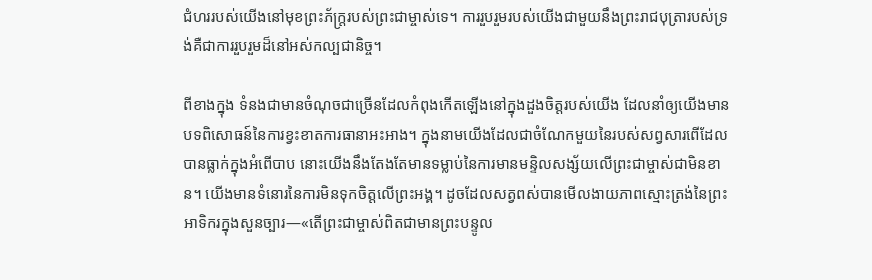ជំហររបស់យើងនៅមុខព្រះភ័ក្ត្ររបស់ព្រះជាម្ចាស់ទេ។ ការរួបរួមរបស់យើងជាមួយនឹងព្រះរាជបុត្រារបស់ទ្រង់គឺជាការរួបរួមដ៏នៅអស់កល្បជានិច្ច។

ពីខាងក្នុង ទំនងជាមានចំណុចជាច្រើនដែលកំពុងកើតឡើងនៅក្នុងដួងចិត្តរបស់យើង ដែលនាំឲ្យយើងមានបទពិសោធន៍នៃការខ្វះខាតការធានាអះអាង។ ក្នុងនាមយើងដែលជាចំណែកមួយនៃរបស់សព្វសារពើដែលបានធ្លាក់ក្នុងអំពើបាប នោះយើងនឹងតែងតែមានទម្លាប់នៃការមានមន្ទិលសង្ស័យលើព្រះជាម្ចាស់ជាមិនខាន។ យើងមានទំនោរនៃការមិនទុកចិត្តលើព្រះអង្គ។ ដូចដែលសត្វពស់បានមើលងាយភាពស្មោះត្រង់នៃព្រះអាទិករក្នុងសួនច្បារ—«តើព្រះជាម្ចាស់ពិតជាមានព្រះបន្ទូល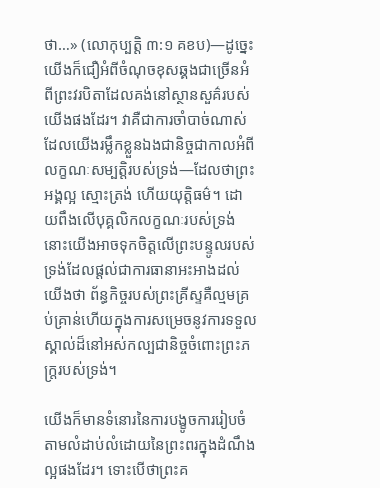ថា…» (លោកុប្បត្ដិ ៣:១ គខប)—ដូច្នេះយើងក៏ជឿអំពីចំណុចខុសឆ្គងជាច្រើនអំពីព្រះវរបិតាដែលគង់នៅស្ថានសួគ៌របស់យើងផងដែរ។ វាគឺជាការចាំបាច់ណាស់ដែលយើងរម្លឹកខ្លួនឯងជានិច្ចជាកាលអំពីលក្ខណៈសម្បត្តិរបស់ទ្រង់—ដែលថាព្រះអង្គល្អ ស្មោះត្រង់ ហើយយុត្តិធម៌។ ដោយពឹងលើបុគ្គលិកលក្ខណៈរបស់ទ្រង់ នោះយើងអាចទុកចិត្តលើព្រះបន្ទូលរបស់ទ្រង់ដែលផ្ដល់ជាការធានាអះអាងដល់យើងថា ព័ន្ធកិច្ចរបស់ព្រះគ្រីស្ទគឺល្មមគ្រប់គ្រាន់ហើយក្នុងការសម្រេចនូវការទទួលស្គាល់ដ៏នៅអស់កល្បជានិច្ចចំពោះព្រះភក្ត្ររបស់ទ្រង់។

យើងក៏មានទំនោរនៃការបង្ខូចការរៀបចំតាមលំដាប់លំដោយនៃព្រះពរក្នុងដំណឹងល្អផងដែរ។ ទោះបើថាព្រះគ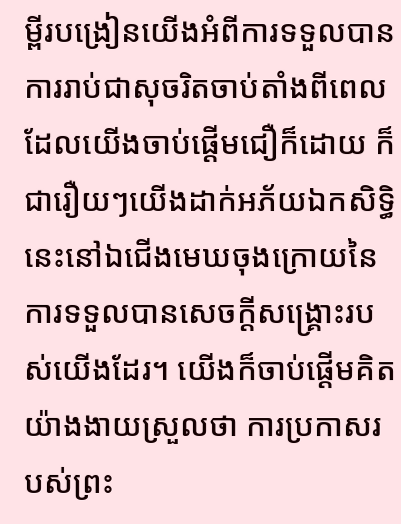ម្ពីរបង្រៀនយើងអំពីការទទួលបានការរាប់ជាសុចរិតចាប់តាំងពីពេលដែលយើងចាប់ផ្ដើមជឿក៏ដោយ ក៏ជារឿយៗយើងដាក់អភ័យឯកសិទ្ធិនេះនៅឯជើងមេឃចុងក្រោយនៃការទទួលបានសេចក្ដីសង្គ្រោះរបស់យើងដែរ។ យើងក៏ចាប់ផ្ដើមគិតយ៉ាងងាយស្រួលថា ការប្រកាសរបស់ព្រះ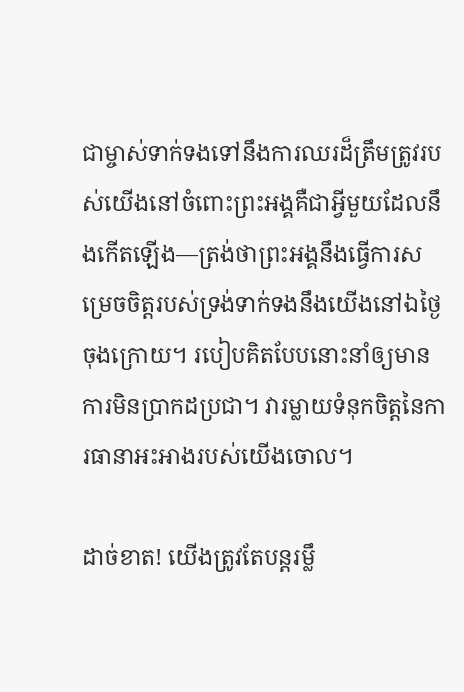ជាម្ចាស់ទាក់ទងទៅនឹងការឈរដ៏ត្រឹមត្រូវរបស់យើងនៅចំពោះព្រះអង្គគឺជាអ្វីមួយដែលនឹងកើតឡើង—ត្រង់ថាព្រះអង្គនឹងធ្វើការសម្រេចចិត្តរបស់ទ្រង់ទាក់ទងនឹងយើងនៅឯថ្ងៃចុងក្រោយ។ របៀបគិតបែបនោះនាំឲ្យមានការមិនប្រាកដប្រជា។ វារម្លាយទំនុកចិត្តនៃការធានាអះអាងរបស់យើងចោល។

ដាច់ខាត! យើងត្រូវតែបន្តរម្លឹ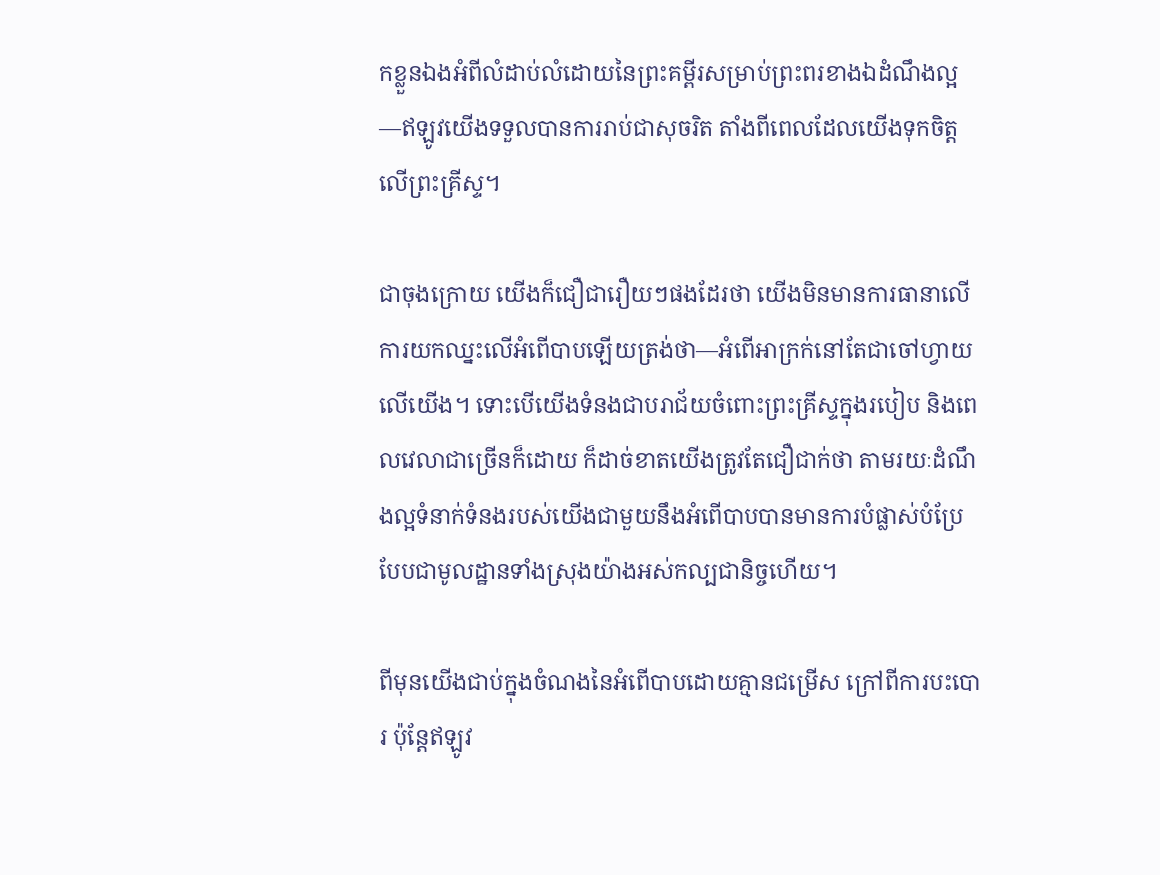កខ្លួនឯងអំពីលំដាប់លំដោយនៃព្រះគម្ពីរសម្រាប់ព្រះពរខាងឯដំណឹងល្អ—ឥឡូវយើងទទួលបានការរាប់ជាសុចរិត តាំងពីពេលដែលយើងទុកចិត្តលើព្រះគ្រីស្ទ។

ជាចុងក្រោយ យើងក៏ជឿជារឿយៗផងដែរថា យើងមិនមានការធានាលើការយកឈ្នះលើអំពើបាបឡើយត្រង់ថា—អំពើអាក្រក់នៅតែជាចៅហ្វាយលើយើង។ ទោះបើយើងទំនងជាបរាជ័យចំពោះព្រះគ្រីស្ទក្នុងរបៀប និងពេលវេលាជាច្រើនក៏ដោយ ក៏ដាច់ខាតយើងត្រូវតែជឿជាក់ថា តាមរយៈដំណឹងល្អទំនាក់ទំនងរបស់យើងជាមួយនឹងអំពើបាបបានមានការបំផ្លាស់បំប្រែបែបជាមូលដ្ឋានទាំងស្រុងយ៉ាងអស់កល្បជានិច្ចហើយ។

ពីមុនយើងជាប់ក្នុងចំណងនៃអំពើបាបដោយគ្មានជម្រើស ក្រៅពីការបះបោរ ប៉ុន្តែឥឡូវ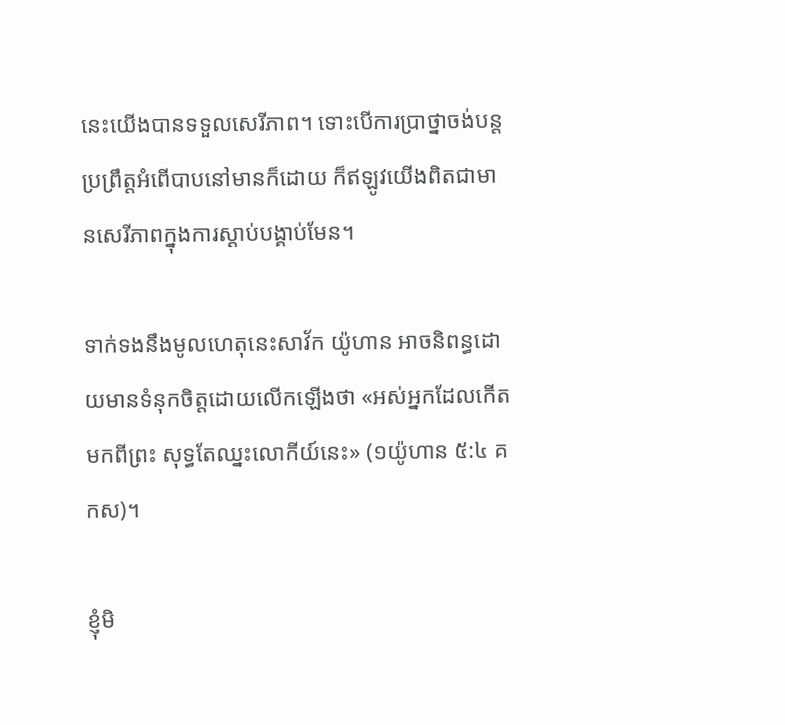នេះយើងបានទទួលសេរីភាព។ ទោះបើការប្រាថ្នាចង់បន្តប្រព្រឹត្តអំពើបាបនៅមានក៏ដោយ ក៏ឥឡូវយើងពិតជាមានសេរីភាពក្នុងការស្ដាប់បង្គាប់មែន។

ទាក់ទងនឹងមូលហេតុនេះសាវ័ក យ៉ូហាន អាចនិពន្ធដោយមានទំនុកចិត្តដោយលើកឡើងថា «អស់អ្នកដែលកើតមកពីព្រះ សុទ្ធតែឈ្នះលោកីយ៍នេះ» (១យ៉ូហាន ៥:៤ គកស)។

ខ្ញុំមិ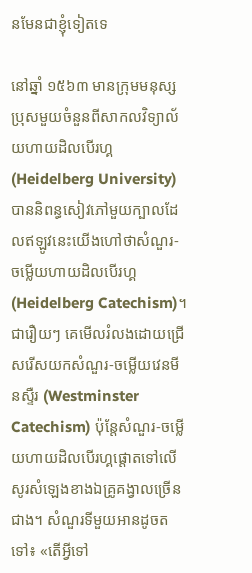នមែនជាខ្ញុំទៀតទេ

នៅឆ្នាំ ១៥៦៣ មានក្រុមមនុស្សប្រុសមួយចំនួនពីសាកលវិទ្យាល័យហាយដិលបើរហ្គ (Heidelberg University) បាននិពន្ធសៀវភៅមួយក្បាលដែលឥឡូវនេះយើងហៅថាសំណួរ-ចម្លើយហាយដិលបើរហ្គ (Heidelberg Catechism)។ ជារឿយៗ គេមើលរំលងដោយជ្រើសរើសយកសំណួរ-ចម្លើយវេនមីនស្ទឺរ (Westminster Catechism) ប៉ុន្តែសំណួរ-ចម្លើយហាយដិលបើរហ្គផ្ដោតទៅលើសូរសំឡេងខាងឯគ្រូគង្វាលច្រើនជាង។ សំណួរទីមួយអានដូចតទៅ៖ «តើអ្វីទៅ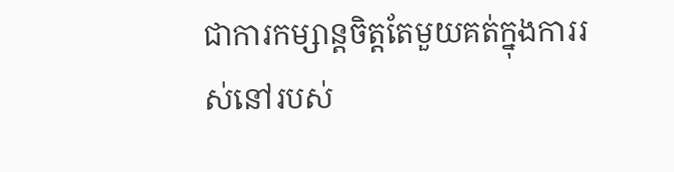ជាការកម្សាន្តចិត្តតែមួយគត់ក្នុងការរស់នៅរបស់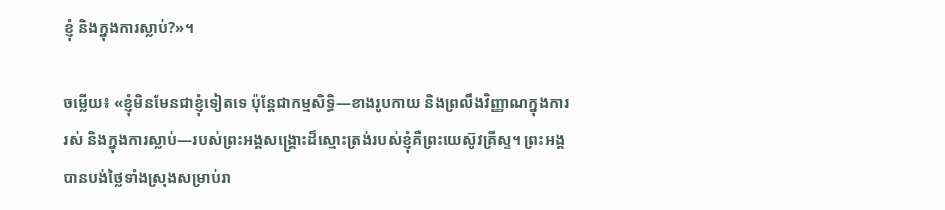ខ្ញុំ និងក្នុងការស្លាប់?»។

ចម្លើយ៖ «ខ្ញុំមិនមែនជាខ្ញុំទៀតទេ ប៉ុន្តែជាកម្មសិទ្ធិ—ខាងរូបកាយ និងព្រលឹងវិញ្ញាណក្នុងការរស់ និងក្នុងការស្លាប់—របស់ព្រះអង្គសង្គ្រោះដ៏ស្មោះត្រង់របស់ខ្ញុំគឺព្រះយេស៊ូវគ្រីស្ទ។ ព្រះអង្គបានបង់ថ្លៃទាំងស្រុងសម្រាប់រា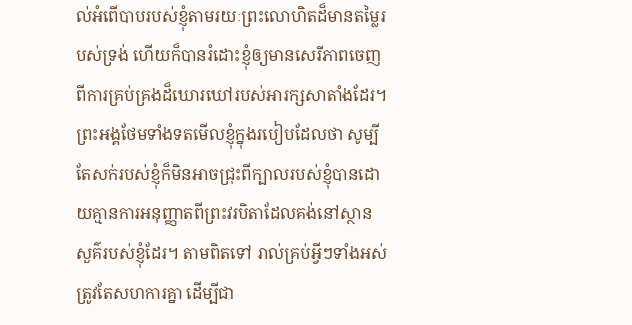ល់អំពើបាបរបស់ខ្ញុំតាមរយៈព្រះលោហិតដ៏មានតម្លៃរបស់ទ្រង់ ហើយក៏បានរំដោះខ្ញុំឲ្យមានសេរីភាពចេញពីការគ្រប់គ្រងដ៏ឃោរឃៅរបស់អារក្សសាតាំងដែរ។ ព្រះអង្គថែមទាំងទតមើលខ្ញុំក្នុងរបៀបដែលថា សូម្បីតែសក់របស់ខ្ញុំក៏មិនអាចជ្រុះពីក្បាលរបស់ខ្ញុំបានដោយគ្មានការអនុញ្ញាតពីព្រះវរបិតាដែលគង់នៅស្ថានសួគ៌របស់ខ្ញុំដែរ។ តាមពិតទៅ រាល់គ្រប់អ្វីៗទាំងអស់ត្រូវតែសហការគ្នា ដើម្បីជា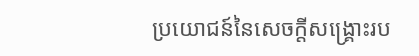ប្រយោជន៍នៃសេចក្ដីសង្គ្រោះរប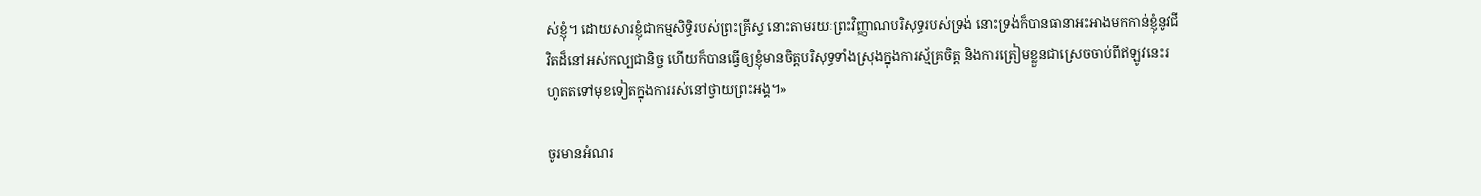ស់ខ្ញុំ។ ដោយសារខ្ញុំជាកម្មសិទ្ធិរបស់ព្រះគ្រីស្ទ នោះតាមរយៈព្រះវិញ្ញាណបរិសុទ្ធរបស់ទ្រង់ នោះទ្រង់ក៏បានធានាអះអាងមកកាន់ខ្ញុំនូវជីវិតដ៏នៅអស់កល្បជានិច្ច ហើយក៏បានធ្វើឲ្យខ្ញុំមានចិត្តបរិសុទ្ធទាំងស្រុងក្នុងការស្ម័គ្រចិត្ត និងការត្រៀមខ្លួនជាស្រេចចាប់ពីឥឡូវនេះរហូតតទៅមុខទៀតក្នុងការរស់នៅថ្វាយព្រះអង្គ។»

ចូរមានអំណរ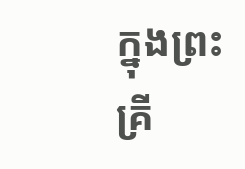ក្នុងព្រះគ្រី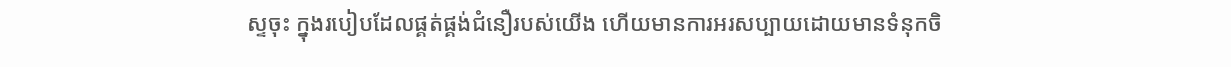ស្ទចុះ ក្នុងរបៀបដែលផ្គត់ផ្គង់ជំនឿរបស់យើង ហើយមានការអរសប្បាយដោយមានទំនុកចិ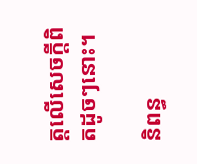ត្តលើសេចក្ដីពិតដូចៗនោះ។

និពន្ធ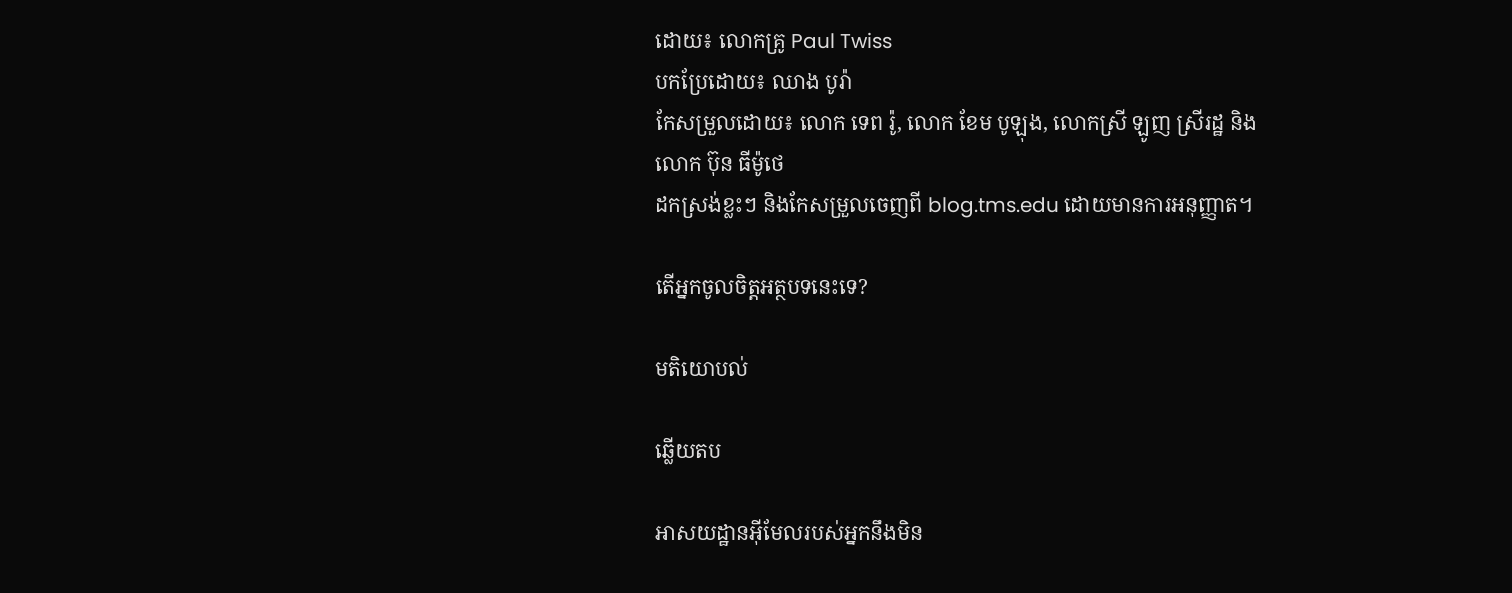ដោយ៖ លោកគ្រូ Paul Twiss
បកប្រែដោយ៖ ឈាង បូរ៉ា
កែសម្រួលដោយ៖ លោក ទេព រ៉ូ, លោក ខែម បូឡុង, លោកស្រី ឡូញ ស្រីរដ្ឋ និងលោក ប៊ុន ធីម៉ូថេ
ដកស្រង់ខ្លះៗ និងកែសម្រួលចេញពី blog.tms.edu ដោយមានការអនុញ្ញាត។

តើអ្នកចូលចិត្តអត្ថបទនេះទេ?

មតិយោបល់

ឆ្លើយតប

អាសយដ្ឋានអ៊ីមែលរបស់អ្នកនឹងមិន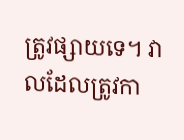ត្រូវផ្សាយទេ។ វាលដែលត្រូវកា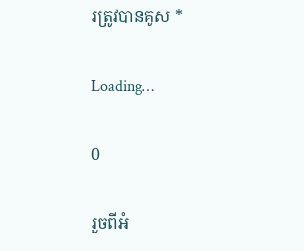រត្រូវបានគូស *

Loading…

0

រួចពីអំ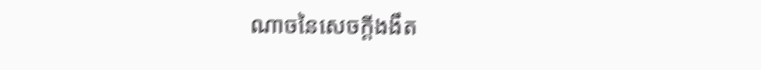ណាចនៃសេចក្តីងងឹត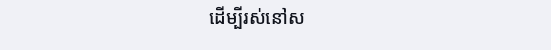ដើម្បីរស់នៅស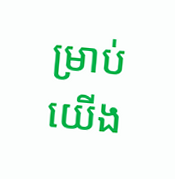ម្រាប់យើង